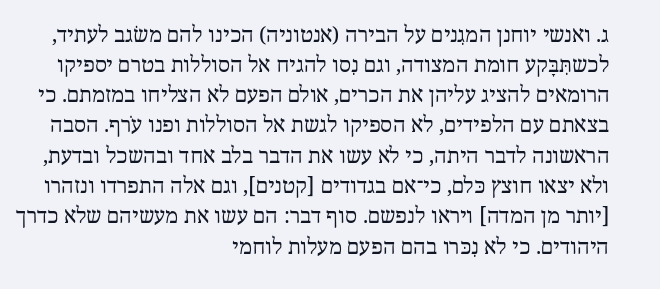ג. ואנשי יוחנן המגִנים על הבירה (אנטוניה) הכינו להם משׂגב לעתיד, לכשתִּבָּקע חומת המצודה, וגם נִסו להגיח אל הסוללות בטרם יספיקו הרומאים להציג עליהן את הכרים, אולם הפעם לא הצליחו במזמתם. כי בצאתם עם הלפידים, לא הספיקו לגשת אל הסוללות ופנו עֹרף. הסבה הראשונה לדבר היתה, כי לא עשו את הדבר בלב אחד ובהשכל ובדעת, ולא יצאו חוצץ כּלם, כי־אם בגדודים [קטנים], וגם אלה התפרדו ונזהרו [יותר מן המדה] ויראו לנפשם. סוף דבר: הם עשו את מעשיהם שלא כדרך היהודים. כי לא נִכּרו בהם הפעם מעלות לוחמי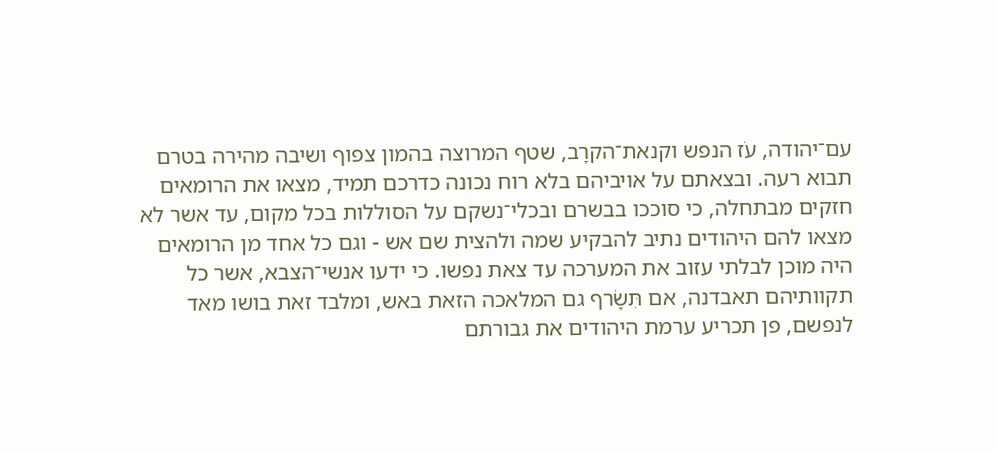עם־יהודה, עֹז הנפש וקנאת־הקרָב, שטף המרוצה בהמון צפוף ושיבה מהירה בטרם תבוא רעה. ובצאתם על אויביהם בלא רוח נכונה כדרכם תמיד, מצאו את הרומאים חזקים מבתחלה, כי סוככו בבשרם ובכלי־נשקם על הסוללות בכל מקום, עד אשר לא מצאו להם היהודים נתיב להבקיע שמה ולהצית שם אש - וגם כל אחד מן הרומאים היה מוכן לבלתי עזוב את המערכה עד צאת נפשו. כי ידעו אנשי־הצבא, אשר כל תקוותיהם תאבדנה, אם תִּשָׂרף גם המלאכה הזאת באש, ומלבד זאת בושו מאד לנפשם, פן תכריע ערמת היהודים את גבורתם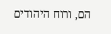הם, ורוח היהודים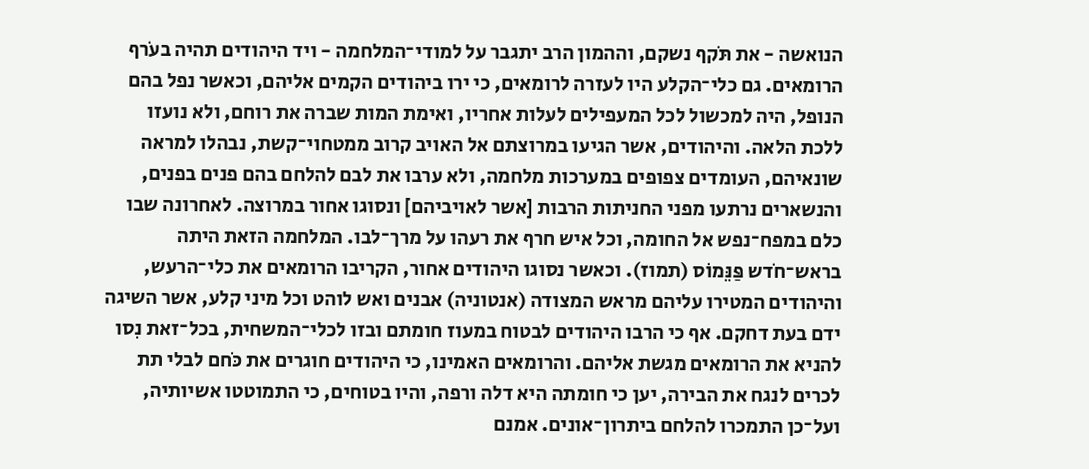הנואשה - את תֹּקף נשקם, וההמון הרב יתגבר על למודי־המלחמה - ויד היהודים תהיה בעֹרף הרומאים. גם כלי־הקלע היו לעזרה לרומאים, כי ירו ביהודים הקמים אליהם, וכאשר נפל בהם הנופל, היה למכשול לכל המעפילים לעלות אחריו, ואימת המות שברה את רוחם, ולא נועזו ללכת הלאה. והיהודים, אשר הגיעו במרוצתם אל האויב קרוב ממטחוי־קשת, נבהלו למראה שונאיהם, העומדים צפופים במערכות מלחמה, ולא ערבו את לבם להלחם בהם פנים בפנים, והנשארים נרתעו מפני החניתות הרבות [אשר לאויביהם] ונסוגו אחור במרוצה. לאחרונה שבו כלם במפח־נפש אל החומה, וכל איש חרף את רעהו על מרך־לבו. המלחמה הזאת היתה בראש־חֹדש פַּנֵּמוֹס (תמוז). וכאשר נסוגו היהודים אחור, הקריבו הרומאים את כלי־הרעש, והיהודים המטירו עליהם מראש המצודה (אנטוניה) אבנים ואש לוהט וכל מיני קלע, אשר השיגה ידם בעת דחקם. אף כי הרבו היהודים לבטוח במעוז חומתם ובזו לכלי־המשחית, בכל־זאת נִסו להניא את הרומאים מגשת אליהם. והרומאים האמינו, כי היהודים חוגרים את כֹּחם לבלי תת לכרים לנגח את הבירה, יען כי חומתה היא דלה ורפה, והיו בטוחים, כי התמוטטו אשיותיה, ועל־כן התמכרו להלחם ביתרון־אונים. אמנם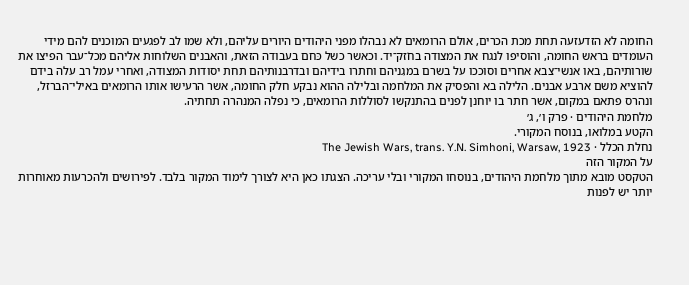החומה לא הזדעזעה תחת מכת הכרים, אולם הרומאים לא נבהלו מפני היהודים היורים עליהם, ולא שמו לב לפגעים המוכנים להם מידי העומדים בראש החומה, והוסיפו לנגח את המצודה בחֹזק־יד. וכאשר כשל כּחם בעבודה הזאת, והאבנים השלוחות אליהם מכל־עבר הפיצו את שורותיהם, באו אנשי־צבא אחרים וסוככו על בשרם במגִניהם וחתרו בידיהם ובדרבנותיהם תחת יסודות המצודה, ואחרי עמל רב עלה בידם להוציא משם ארבע אבנים. הלילה בא והפסיק את המלחמה ובלילה ההוא נבקע חלק החומה, אשר הרעישו אותו הרומאים באילי־הברזל, ונהרס פתאם במקום, אשר חתר בו יוחנן לפנים בהתנקשו לסוללות הרומאים, כי נפלה המנהרה תחתיה.
מלחמת היהודים · פרק ו׳, ג׳
הקטע במלואו, בנוסח המקורי.
נחלת הכלל · The Jewish Wars, trans. Y.N. Simhoni, Warsaw, 1923
על המקור הזה
הטקסט מובא מתוך מלחמת היהודים, בנוסחו המקורי ובלי עריכה. הצגתו כאן היא לצורך לימוד המקור בלבד. לפירושים ולהכרעות מאוחרות יותר יש לפנות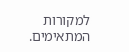למקורות המתאימים.